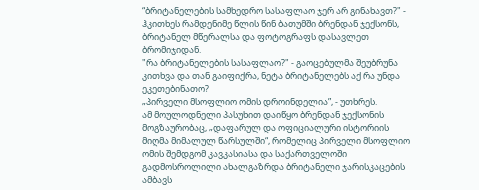“ბრიტანელების სამხედრო სასაფლაო ჯერ არ გინახავთ?" - ჰკითხეს რამდენიმე წლის წინ ბათუმში ბრენდან ჯექსონს, ბრიტანელ მწერალსა და ფოტოგრაფს დასავლეთ ბრომიჯიდან.
"რა ბრიტანელების სასაფლაო?" - გაოცებულმა შეუბრუნა კითხვა და თან გაიფიქრა, ნეტა ბრიტანელებს აქ რა უნდა ეკეთებინათო?
„პირველი მსოფლიო ომის დროინდელია”, - უთხრეს.
ამ მოულოდნელი პასუხით დაიწყო ბრენდან ჯექსონის მოგზაურობაც, „დაფარულ და ოფიციალური ისტორიის მიღმა მიმალულ წარსულში“, რომელიც პირველი მსოფლიო ომის შემდგომ კავკასიასა და საქართველოში გადმოსროლილი ახალგაზრდა ბრიტანელი ჯარისკაცების ამბავს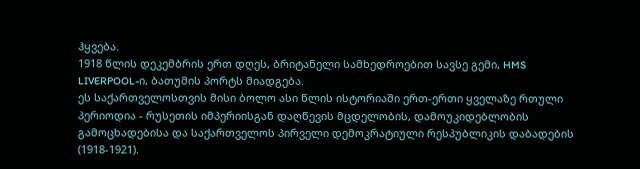ჰყვება.
1918 წლის დეკემბრის ერთ დღეს, ბრიტანელი სამხედროებით სავსე გემი, HMS LIVERPOOL-ი, ბათუმის პორტს მიადგება.
ეს საქართველოსთვის მისი ბოლო ასი წლის ისტორიაში ერთ-ერთი ყველაზე რთული პერიოდია - რუსეთის იმპერიისგან დაღწევის მცდელობის, დამოუკიდებლობის გამოცხადებისა და საქართველოს პირველი დემოკრატიული რესპუბლიკის დაბადების (1918-1921).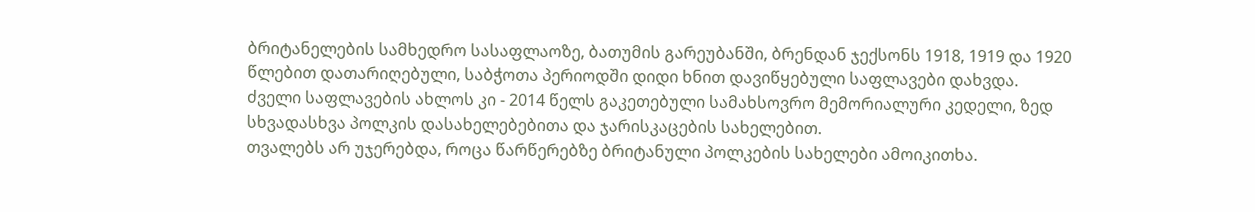ბრიტანელების სამხედრო სასაფლაოზე, ბათუმის გარეუბანში, ბრენდან ჯექსონს 1918, 1919 და 1920 წლებით დათარიღებული, საბჭოთა პერიოდში დიდი ხნით დავიწყებული საფლავები დახვდა.
ძველი საფლავების ახლოს კი - 2014 წელს გაკეთებული სამახსოვრო მემორიალური კედელი, ზედ სხვადასხვა პოლკის დასახელებებითა და ჯარისკაცების სახელებით.
თვალებს არ უჯერებდა, როცა წარწერებზე ბრიტანული პოლკების სახელები ამოიკითხა.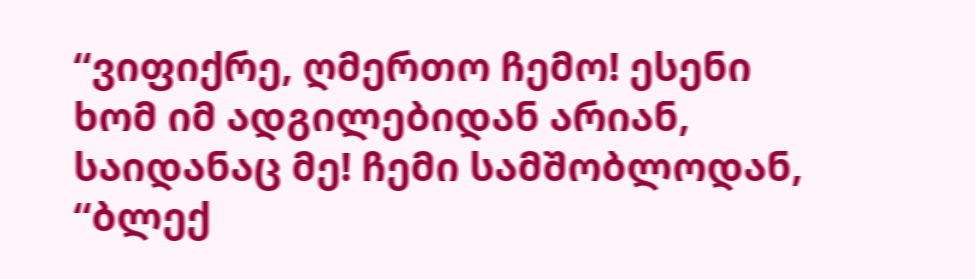“ვიფიქრე, ღმერთო ჩემო! ესენი ხომ იმ ადგილებიდან არიან, საიდანაც მე! ჩემი სამშობლოდან, “ბლექ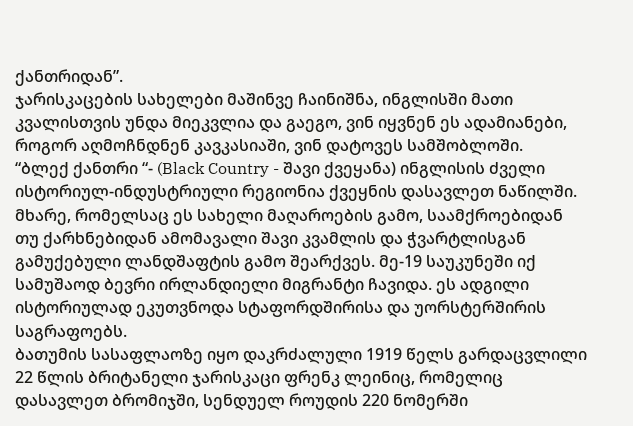ქანთრიდან”.
ჯარისკაცების სახელები მაშინვე ჩაინიშნა, ინგლისში მათი კვალისთვის უნდა მიეკვლია და გაეგო, ვინ იყვნენ ეს ადამიანები, როგორ აღმოჩნდნენ კავკასიაში, ვინ დატოვეს სამშობლოში.
“ბლექ ქანთრი “- (Black Country - შავი ქვეყანა) ინგლისის ძველი ისტორიულ-ინდუსტრიული რეგიონია ქვეყნის დასავლეთ ნაწილში. მხარე, რომელსაც ეს სახელი მაღაროების გამო, საამქროებიდან თუ ქარხნებიდან ამომავალი შავი კვამლის და ჭვარტლისგან გამუქებული ლანდშაფტის გამო შეარქვეს. მე-19 საუკუნეში იქ სამუშაოდ ბევრი ირლანდიელი მიგრანტი ჩავიდა. ეს ადგილი ისტორიულად ეკუთვნოდა სტაფორდშირისა და უორსტერშირის საგრაფოებს.
ბათუმის სასაფლაოზე იყო დაკრძალული 1919 წელს გარდაცვლილი 22 წლის ბრიტანელი ჯარისკაცი ფრენკ ლეინიც, რომელიც დასავლეთ ბრომიჯში, სენდუელ როუდის 220 ნომერში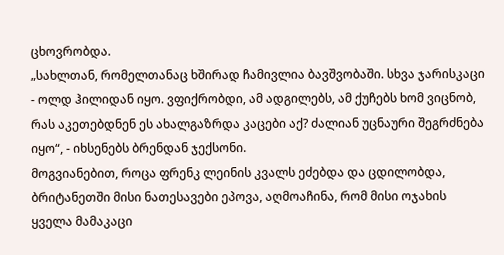ცხოვრობდა.
„სახლთან, რომელთანაც ხშირად ჩამივლია ბავშვობაში. სხვა ჯარისკაცი - ოლდ ჰილიდან იყო. ვფიქრობდი, ამ ადგილებს, ამ ქუჩებს ხომ ვიცნობ, რას აკეთებდნენ ეს ახალგაზრდა კაცები აქ? ძალიან უცნაური შეგრძნება იყო“, - იხსენებს ბრენდან ჯექსონი.
მოგვიანებით, როცა ფრენკ ლეინის კვალს ეძებდა და ცდილობდა, ბრიტანეთში მისი ნათესავები ეპოვა, აღმოაჩინა, რომ მისი ოჯახის ყველა მამაკაცი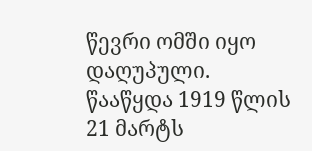წევრი ომში იყო დაღუპული.
წააწყდა 1919 წლის 21 მარტს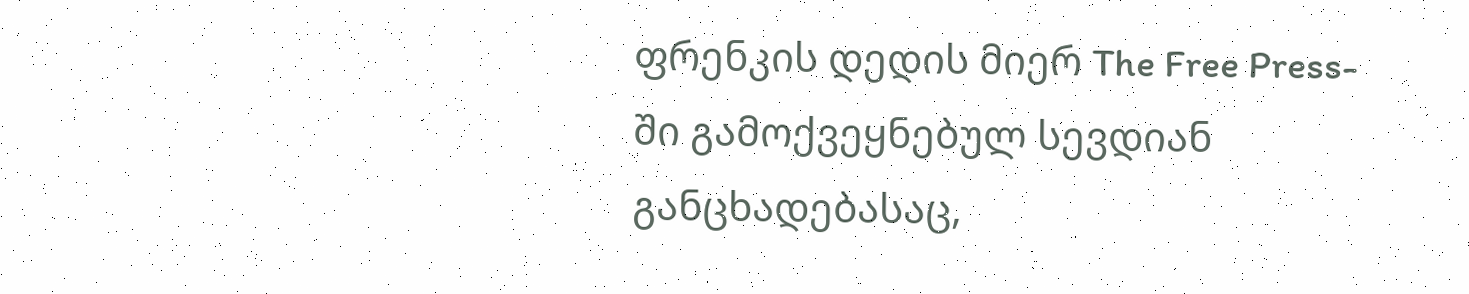ფრენკის დედის მიერ The Free Press-ში გამოქვეყნებულ სევდიან განცხადებასაც,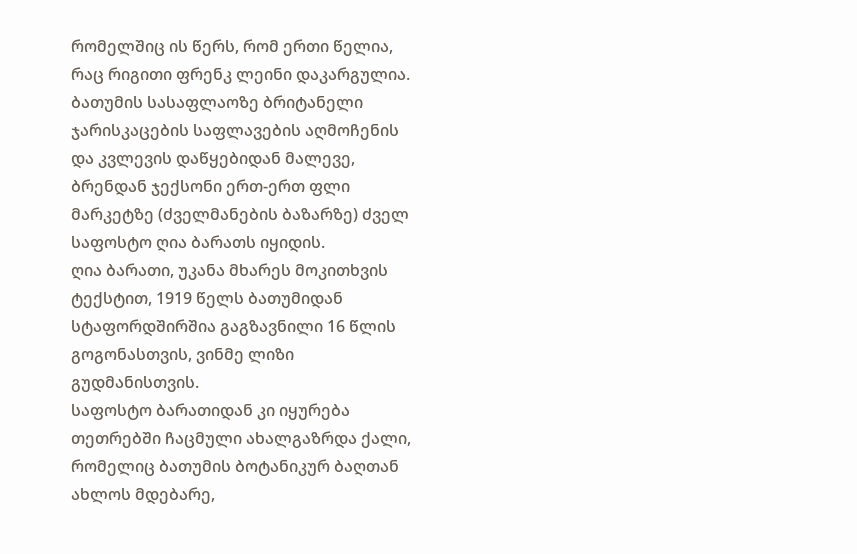რომელშიც ის წერს, რომ ერთი წელია, რაც რიგითი ფრენკ ლეინი დაკარგულია.
ბათუმის სასაფლაოზე ბრიტანელი ჯარისკაცების საფლავების აღმოჩენის და კვლევის დაწყებიდან მალევე, ბრენდან ჯექსონი ერთ-ერთ ფლი მარკეტზე (ძველმანების ბაზარზე) ძველ საფოსტო ღია ბარათს იყიდის.
ღია ბარათი, უკანა მხარეს მოკითხვის ტექსტით, 1919 წელს ბათუმიდან სტაფორდშირშია გაგზავნილი 16 წლის გოგონასთვის, ვინმე ლიზი გუდმანისთვის.
საფოსტო ბარათიდან კი იყურება თეთრებში ჩაცმული ახალგაზრდა ქალი, რომელიც ბათუმის ბოტანიკურ ბაღთან ახლოს მდებარე,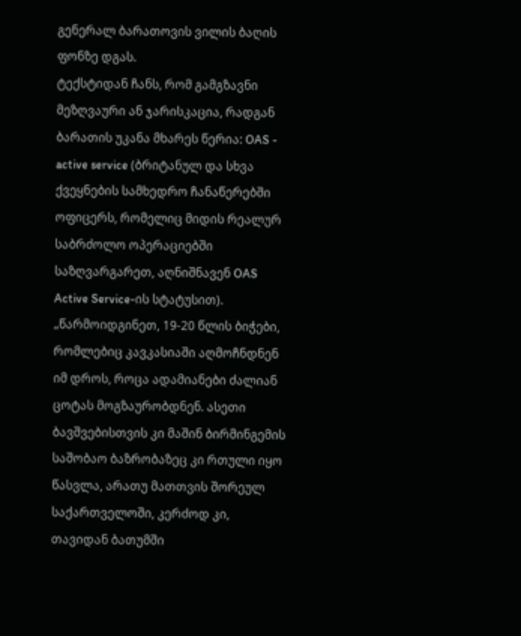გენერალ ბარათოვის ვილის ბაღის ფონზე დგას.
ტექსტიდან ჩანს, რომ გამგზავნი მეზღვაური ან ჯარისკაცია, რადგან ბარათის უკანა მხარეს წერია: OAS - active service (ბრიტანულ და სხვა ქვეყნების სამხედრო ჩანაწერებში ოფიცერს, რომელიც მიდის რეალურ საბრძოლო ოპერაციებში საზღვარგარეთ, აღნიშნავენ OAS Active Service-ის სტატუსით).
„წარმოიდგინეთ, 19-20 წლის ბიჭები, რომლებიც კავკასიაში აღმოჩნდნენ იმ დროს, როცა ადამიანები ძალიან ცოტას მოგზაურობდნენ. ასეთი ბავშვებისთვის კი მაშინ ბირმინგემის საშობაო ბაზრობაზეც კი რთული იყო წასვლა, არათუ მათთვის შორეულ საქართველოში, კერძოდ კი, თავიდან ბათუმში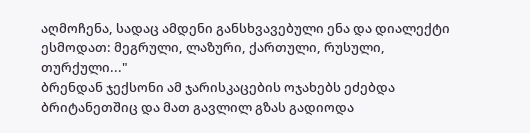აღმოჩენა, სადაც ამდენი განსხვავებული ენა და დიალექტი ესმოდათ: მეგრული, ლაზური, ქართული, რუსული, თურქული..."
ბრენდან ჯექსონი ამ ჯარისკაცების ოჯახებს ეძებდა ბრიტანეთშიც და მათ გავლილ გზას გადიოდა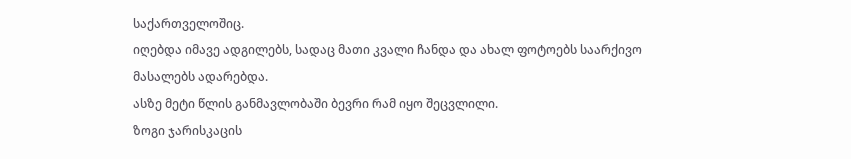საქართველოშიც.
იღებდა იმავე ადგილებს, სადაც მათი კვალი ჩანდა და ახალ ფოტოებს საარქივო მასალებს ადარებდა.
ასზე მეტი წლის განმავლობაში ბევრი რამ იყო შეცვლილი.
ზოგი ჯარისკაცის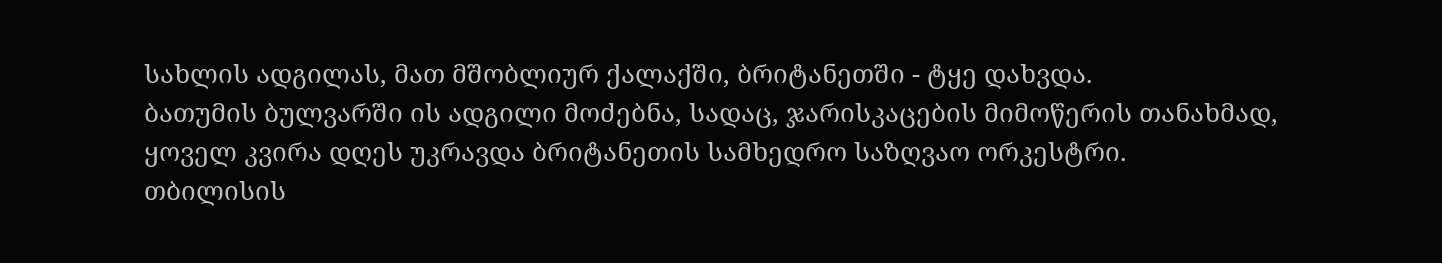სახლის ადგილას, მათ მშობლიურ ქალაქში, ბრიტანეთში - ტყე დახვდა.
ბათუმის ბულვარში ის ადგილი მოძებნა, სადაც, ჯარისკაცების მიმოწერის თანახმად, ყოველ კვირა დღეს უკრავდა ბრიტანეთის სამხედრო საზღვაო ორკესტრი.
თბილისის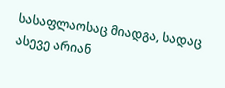სასაფლაოსაც მიადგა, სადაც ასევე არიან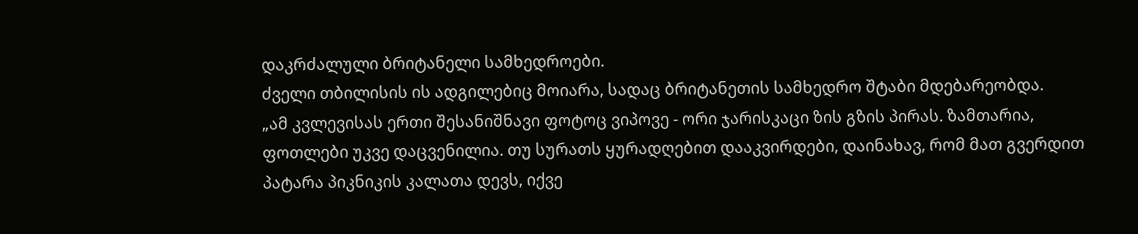დაკრძალული ბრიტანელი სამხედროები.
ძველი თბილისის ის ადგილებიც მოიარა, სადაც ბრიტანეთის სამხედრო შტაბი მდებარეობდა.
„ამ კვლევისას ერთი შესანიშნავი ფოტოც ვიპოვე - ორი ჯარისკაცი ზის გზის პირას. ზამთარია, ფოთლები უკვე დაცვენილია. თუ სურათს ყურადღებით დააკვირდები, დაინახავ, რომ მათ გვერდით პატარა პიკნიკის კალათა დევს, იქვე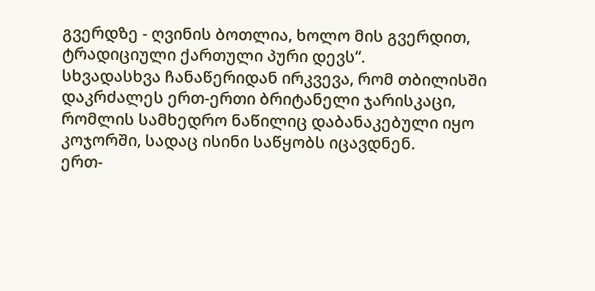გვერდზე - ღვინის ბოთლია, ხოლო მის გვერდით, ტრადიციული ქართული პური დევს“.
სხვადასხვა ჩანაწერიდან ირკვევა, რომ თბილისში დაკრძალეს ერთ-ერთი ბრიტანელი ჯარისკაცი, რომლის სამხედრო ნაწილიც დაბანაკებული იყო კოჯორში, სადაც ისინი საწყობს იცავდნენ.
ერთ-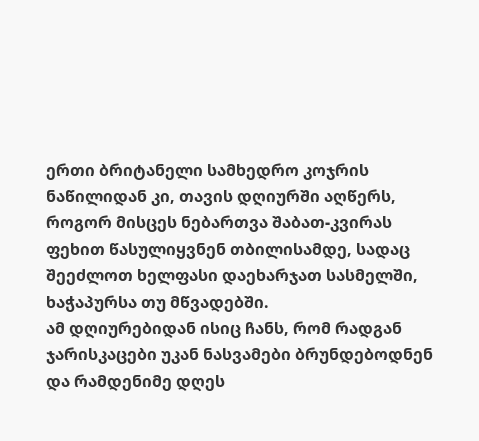ერთი ბრიტანელი სამხედრო კოჯრის ნაწილიდან კი, თავის დღიურში აღწერს, როგორ მისცეს ნებართვა შაბათ-კვირას ფეხით წასულიყვნენ თბილისამდე, სადაც შეეძლოთ ხელფასი დაეხარჯათ სასმელში, ხაჭაპურსა თუ მწვადებში.
ამ დღიურებიდან ისიც ჩანს, რომ რადგან ჯარისკაცები უკან ნასვამები ბრუნდებოდნენ და რამდენიმე დღეს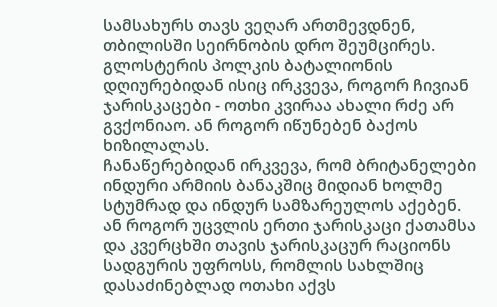სამსახურს თავს ვეღარ ართმევდნენ, თბილისში სეირნობის დრო შეუმცირეს.
გლოსტერის პოლკის ბატალიონის დღიურებიდან ისიც ირკვევა, როგორ ჩივიან ჯარისკაცები - ოთხი კვირაა ახალი რძე არ გვქონიაო. ან როგორ იწუნებენ ბაქოს ხიზილალას.
ჩანაწერებიდან ირკვევა, რომ ბრიტანელები ინდური არმიის ბანაკშიც მიდიან ხოლმე სტუმრად და ინდურ სამზარეულოს აქებენ. ან როგორ უცვლის ერთი ჯარისკაცი ქათამსა და კვერცხში თავის ჯარისკაცურ რაციონს სადგურის უფროსს, რომლის სახლშიც დასაძინებლად ოთახი აქვს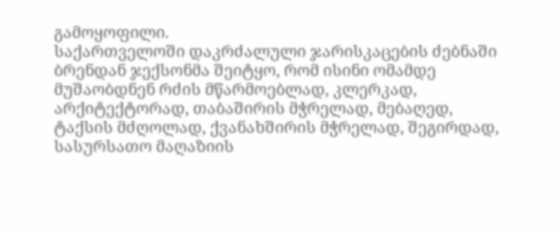გამოყოფილი.
საქართველოში დაკრძალული ჯარისკაცების ძებნაში ბრენდან ჯექსონმა შეიტყო, რომ ისინი ომამდე მუშაობდნენ რძის მწარმოებლად, კლერკად, არქიტექტორად, თაბაშირის მჭრელად, მებაღედ, ტაქსის მძღოლად, ქვანახშირის მჭრელად, შეგირდად, სასურსათო მაღაზიის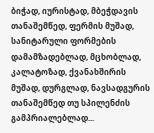ბიჭად, იურისტად, მბეჭდავის თანაშემწედ, ფერმის მუშად, სანიტარული ფორმების დამამზადებლად, მცხობლად, კალატოზად, ქვანახშირის მუშად, დურგლად, ნავსადგურის თანაშემწედ თუ სპილენძის გამპრიალებლად...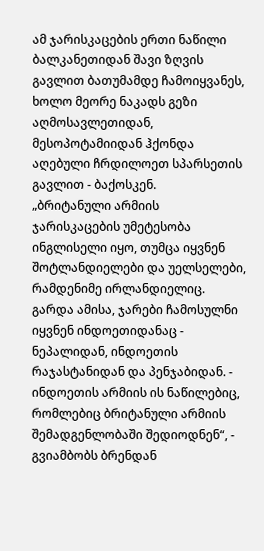ამ ჯარისკაცების ერთი ნაწილი ბალკანეთიდან შავი ზღვის გავლით ბათუმამდე ჩამოიყვანეს, ხოლო მეორე ნაკადს გეზი აღმოსავლეთიდან, მესოპოტამიიდან ჰქონდა აღებული ჩრდილოეთ სპარსეთის გავლით - ბაქოსკენ.
„ბრიტანული არმიის ჯარისკაცების უმეტესობა ინგლისელი იყო, თუმცა იყვნენ შოტლანდიელები და უელსელები, რამდენიმე ირლანდიელიც. გარდა ამისა, ჯარები ჩამოსულნი იყვნენ ინდოეთიდანაც - ნეპალიდან, ინდოეთის რაჯასტანიდან და პენჯაბიდან. - ინდოეთის არმიის ის ნაწილებიც, რომლებიც ბრიტანული არმიის შემადგენლობაში შედიოდნენ“, - გვიამბობს ბრენდან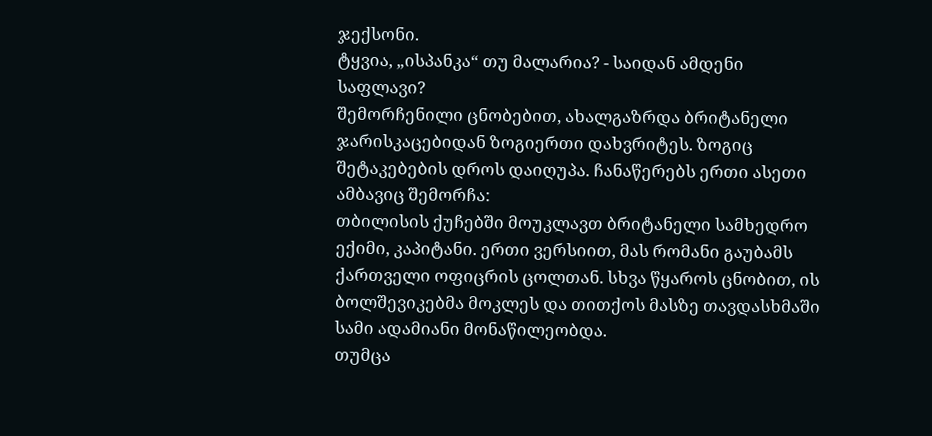ჯექსონი.
ტყვია, „ისპანკა“ თუ მალარია? - საიდან ამდენი საფლავი?
შემორჩენილი ცნობებით, ახალგაზრდა ბრიტანელი ჯარისკაცებიდან ზოგიერთი დახვრიტეს. ზოგიც შეტაკებების დროს დაიღუპა. ჩანაწერებს ერთი ასეთი ამბავიც შემორჩა:
თბილისის ქუჩებში მოუკლავთ ბრიტანელი სამხედრო ექიმი, კაპიტანი. ერთი ვერსიით, მას რომანი გაუბამს ქართველი ოფიცრის ცოლთან. სხვა წყაროს ცნობით, ის ბოლშევიკებმა მოკლეს და თითქოს მასზე თავდასხმაში სამი ადამიანი მონაწილეობდა.
თუმცა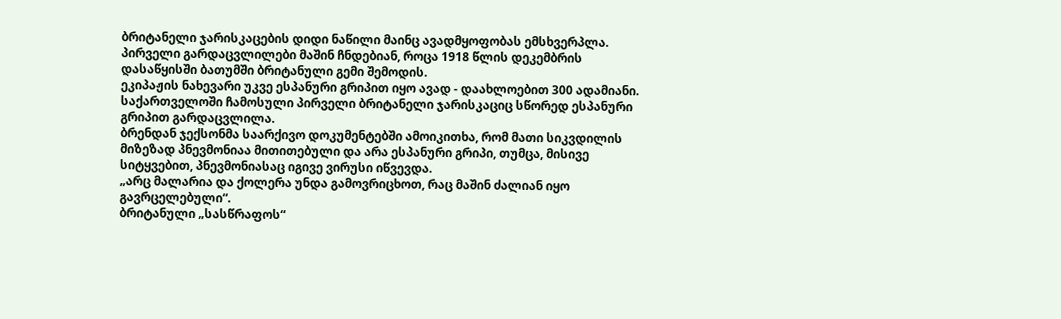ბრიტანელი ჯარისკაცების დიდი ნაწილი მაინც ავადმყოფობას ემსხვერპლა.
პირველი გარდაცვლილები მაშინ ჩნდებიან, როცა 1918 წლის დეკემბრის დასაწყისში ბათუმში ბრიტანული გემი შემოდის.
ეკიპაჟის ნახევარი უკვე ესპანური გრიპით იყო ავად - დაახლოებით 300 ადამიანი.
საქართველოში ჩამოსული პირველი ბრიტანელი ჯარისკაციც სწორედ ესპანური გრიპით გარდაცვლილა.
ბრენდან ჯექსონმა საარქივო დოკუმენტებში ამოიკითხა, რომ მათი სიკვდილის მიზეზად პნევმონიაა მითითებული და არა ესპანური გრიპი, თუმცა, მისივე სიტყვებით, პნევმონიასაც იგივე ვირუსი იწვევდა.
„არც მალარია და ქოლერა უნდა გამოვრიცხოთ, რაც მაშინ ძალიან იყო გავრცელებული“.
ბრიტანული „სასწრაფოს“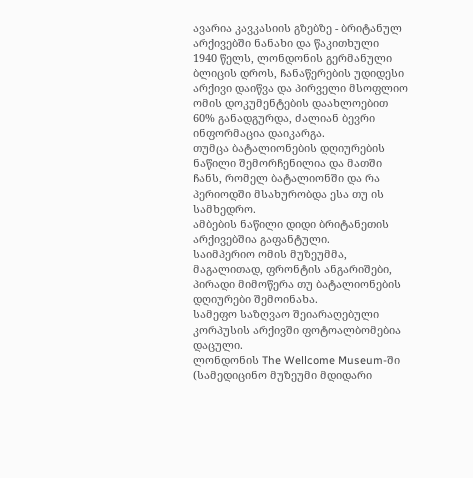ავარია კავკასიის გზებზე - ბრიტანულ არქივებში ნანახი და წაკითხული
1940 წელს, ლონდონის გერმანული ბლიცის დროს, ჩანაწერების უდიდესი არქივი დაიწვა და პირველი მსოფლიო ომის დოკუმენტების დაახლოებით 60% განადგურდა, ძალიან ბევრი ინფორმაცია დაიკარგა.
თუმცა ბატალიონების დღიურების ნაწილი შემორჩენილია და მათში ჩანს, რომელ ბატალიონში და რა პერიოდში მსახურობდა ესა თუ ის სამხედრო.
ამბების ნაწილი დიდი ბრიტანეთის არქივებშია გაფანტული.
საიმპერიო ომის მუზეუმმა, მაგალითად, ფრონტის ანგარიშები, პირადი მიმოწერა თუ ბატალიონების დღიურები შემოინახა.
სამეფო საზღვაო შეიარაღებული კორპუსის არქივში ფოტოალბომებია დაცული.
ლონდონის The Wellcome Museum-ში (სამედიცინო მუზეუმი მდიდარი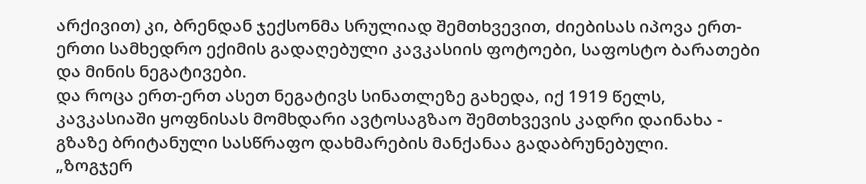არქივით) კი, ბრენდან ჯექსონმა სრულიად შემთხვევით, ძიებისას იპოვა ერთ-ერთი სამხედრო ექიმის გადაღებული კავკასიის ფოტოები, საფოსტო ბარათები და მინის ნეგატივები.
და როცა ერთ-ერთ ასეთ ნეგატივს სინათლეზე გახედა, იქ 1919 წელს, კავკასიაში ყოფნისას მომხდარი ავტოსაგზაო შემთხვევის კადრი დაინახა - გზაზე ბრიტანული სასწრაფო დახმარების მანქანაა გადაბრუნებული.
„ზოგჯერ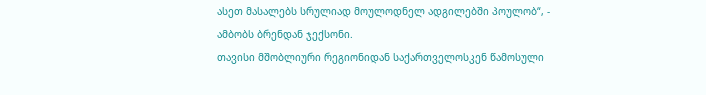ასეთ მასალებს სრულიად მოულოდნელ ადგილებში პოულობ“, - ამბობს ბრენდან ჯექსონი.
თავისი მშობლიური რეგიონიდან საქართველოსკენ წამოსული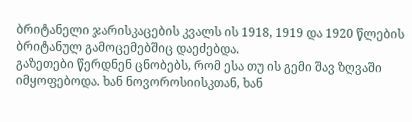ბრიტანელი ჯარისკაცების კვალს ის 1918, 1919 და 1920 წლების ბრიტანულ გამოცემებშიც დაეძებდა.
გაზეთები წერდნენ ცნობებს, რომ ესა თუ ის გემი შავ ზღვაში იმყოფებოდა. ხან ნოვოროსიისკთან, ხან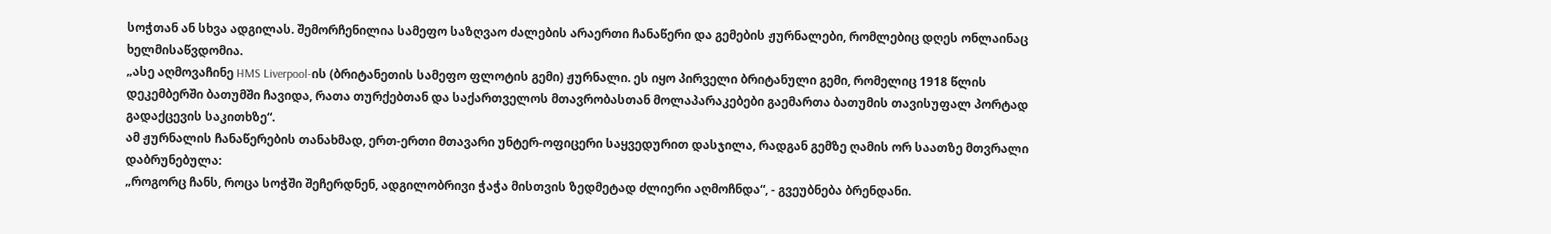სოჭთან ან სხვა ადგილას. შემორჩენილია სამეფო საზღვაო ძალების არაერთი ჩანაწერი და გემების ჟურნალები, რომლებიც დღეს ონლაინაც ხელმისაწვდომია.
„ასე აღმოვაჩინე HMS Liverpool-ის (ბრიტანეთის სამეფო ფლოტის გემი) ჟურნალი. ეს იყო პირველი ბრიტანული გემი, რომელიც 1918 წლის დეკემბერში ბათუმში ჩავიდა, რათა თურქებთან და საქართველოს მთავრობასთან მოლაპარაკებები გაემართა ბათუმის თავისუფალ პორტად გადაქცევის საკითხზე“.
ამ ჟურნალის ჩანაწერების თანახმად, ერთ-ერთი მთავარი უნტერ-ოფიცერი საყვედურით დასჯილა, რადგან გემზე ღამის ორ საათზე მთვრალი დაბრუნებულა:
„როგორც ჩანს, როცა სოჭში შეჩერდნენ, ადგილობრივი ჭაჭა მისთვის ზედმეტად ძლიერი აღმოჩნდა“, - გვეუბნება ბრენდანი.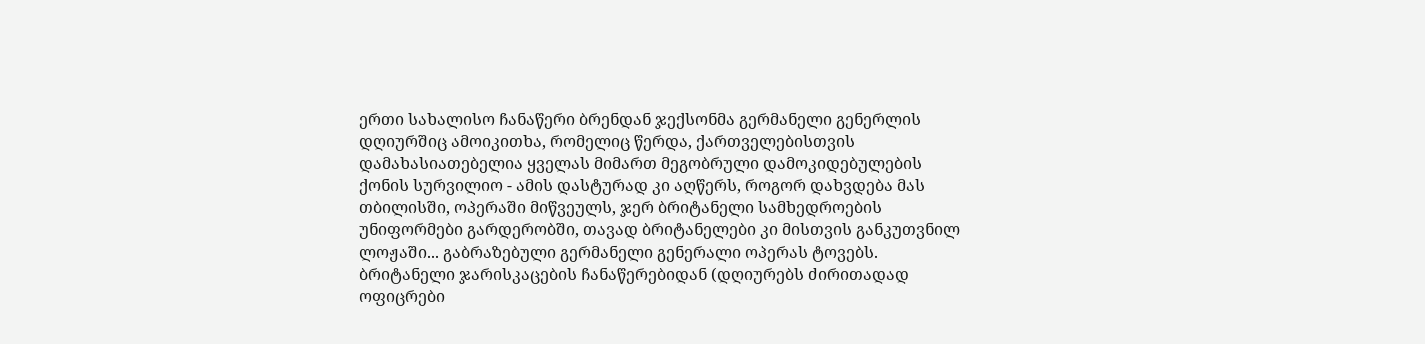ერთი სახალისო ჩანაწერი ბრენდან ჯექსონმა გერმანელი გენერლის დღიურშიც ამოიკითხა, რომელიც წერდა, ქართველებისთვის დამახასიათებელია ყველას მიმართ მეგობრული დამოკიდებულების ქონის სურვილიო - ამის დასტურად კი აღწერს, როგორ დახვდება მას თბილისში, ოპერაში მიწვეულს, ჯერ ბრიტანელი სამხედროების უნიფორმები გარდერობში, თავად ბრიტანელები კი მისთვის განკუთვნილ ლოჟაში... გაბრაზებული გერმანელი გენერალი ოპერას ტოვებს.
ბრიტანელი ჯარისკაცების ჩანაწერებიდან (დღიურებს ძირითადად ოფიცრები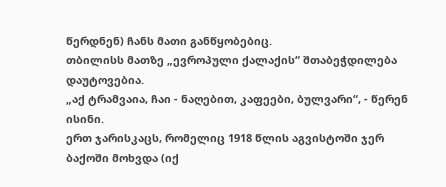წერდნენ) ჩანს მათი განწყობებიც.
თბილისს მათზე „ევროპული ქალაქის“ შთაბეჭდილება დაუტოვებია.
„აქ ტრამვაია, ჩაი - ნაღებით, კაფეები, ბულვარი“, - წერენ ისინი.
ერთ ჯარისკაცს, რომელიც 1918 წლის აგვისტოში ჯერ ბაქოში მოხვდა (იქ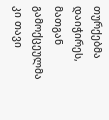თურქებმა დაიჭირეს, მათგან გამოქცეულმა კი თავი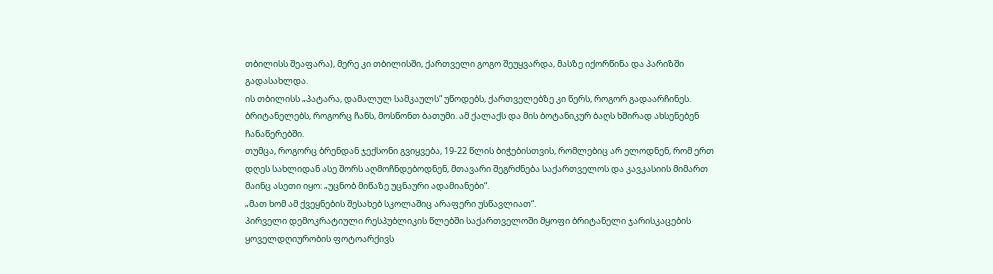თბილისს შეაფარა), მერე კი თბილისში, ქართველი გოგო შეუყვარდა, მასზე იქორწინა და პარიზში გადასახლდა.
ის თბილისს „პატარა, დამალულ სამკაულს“ უწოდებს, ქართველებზე კი წერს, როგორ გადაარჩინეს.
ბრიტანელებს, როგორც ჩანს, მოსწონთ ბათუმი. ამ ქალაქს და მის ბოტანიკურ ბაღს ხშირად ახსენებენ ჩანაწერებში.
თუმცა, როგორც ბრენდან ჯექსონი გვიყვება, 19-22 წლის ბიჭებისთვის, რომლებიც არ ელოდნენ, რომ ერთ დღეს სახლიდან ასე შორს აღმოჩნდებოდნენ, მთავარი შეგრძნება საქართველოს და კავკასიის მიმართ მაინც ასეთი იყო: „უცნობ მიწაზე უცნაური ადამიანები“.
„მათ ხომ ამ ქვეყნების შესახებ სკოლაშიც არაფერი უსწავლიათ“.
პირველი დემოკრატიული რესპუბლიკის წლებში საქართველოში მყოფი ბრიტანელი ჯარისკაცების ყოველდღიურობის ფოტოარქივს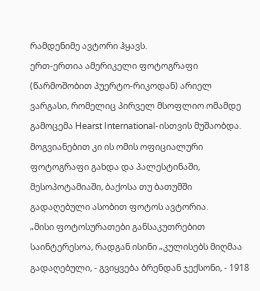რამდენიმე ავტორი ჰყავს.
ერთ-ერთია ამერიკელი ფოტოგრაფი (წარმოშობით პუერტო-რიკოდან) არიელ ვარგასი, რომელიც პირველ მსოფლიო ომამდე გამოცემა Hearst International-ისთვის მუშაობდა. მოგვიანებით კი ის ომის ოფიციალური ფოტოგრაფი გახდა და პალესტინაში, მესოპოტამიაში, ბაქოსა თუ ბათუმში გადაღებული ასობით ფოტოს ავტორია.
„მისი ფოტოსურათები განსაკუთრებით საინტერესოა, რადგან ისინი „კულისებს მიღმაა გადაღებული, - გვიყვება ბრენდან ჯექსონი, - 1918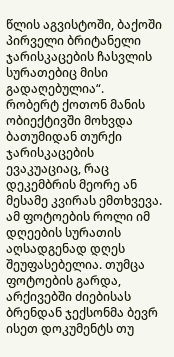წლის აგვისტოში, ბაქოში პირველი ბრიტანელი ჯარისკაცების ჩასვლის სურათებიც მისი გადაღებულია“.
რობერტ ქოთონ მანის ობიექტივში მოხვდა ბათუმიდან თურქი ჯარისკაცების ევაკუაციაც, რაც დეკემბრის მეორე ან მესამე კვირას ემთხვევა.
ამ ფოტოების როლი იმ დღეების სურათის აღსადგენად დღეს შეუფასებელია. თუმცა ფოტოების გარდა, არქივებში ძიებისას ბრენდან ჯექსონმა ბევრ ისეთ დოკუმენტს თუ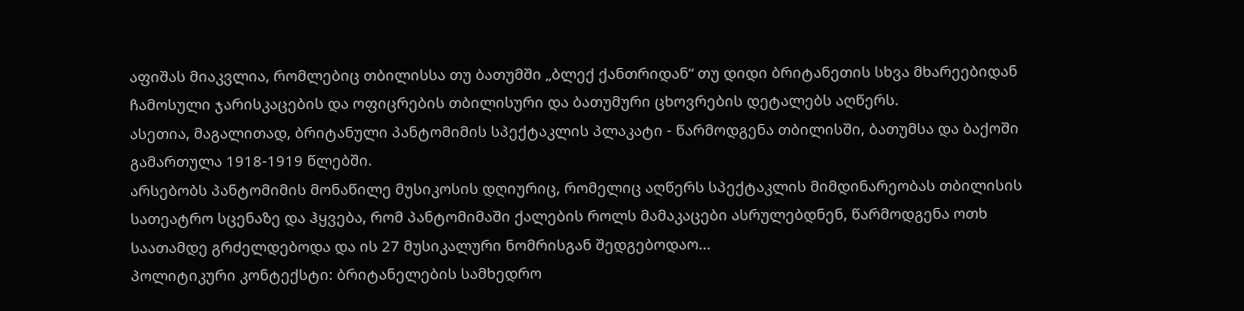აფიშას მიაკვლია, რომლებიც თბილისსა თუ ბათუმში „ბლექ ქანთრიდან“ თუ დიდი ბრიტანეთის სხვა მხარეებიდან ჩამოსული ჯარისკაცების და ოფიცრების თბილისური და ბათუმური ცხოვრების დეტალებს აღწერს.
ასეთია, მაგალითად, ბრიტანული პანტომიმის სპექტაკლის პლაკატი - წარმოდგენა თბილისში, ბათუმსა და ბაქოში გამართულა 1918-1919 წლებში.
არსებობს პანტომიმის მონაწილე მუსიკოსის დღიურიც, რომელიც აღწერს სპექტაკლის მიმდინარეობას თბილისის სათეატრო სცენაზე და ჰყვება, რომ პანტომიმაში ქალების როლს მამაკაცები ასრულებდნენ, წარმოდგენა ოთხ საათამდე გრძელდებოდა და ის 27 მუსიკალური ნომრისგან შედგებოდაო...
პოლიტიკური კონტექსტი: ბრიტანელების სამხედრო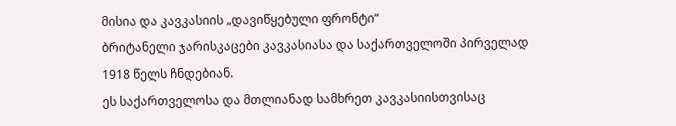მისია და კავკასიის „დავიწყებული ფრონტი“
ბრიტანელი ჯარისკაცები კავკასიასა და საქართველოში პირველად 1918 წელს ჩნდებიან.
ეს საქართველოსა და მთლიანად სამხრეთ კავკასიისთვისაც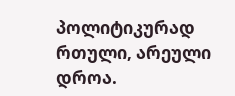პოლიტიკურად რთული, არეული დროა.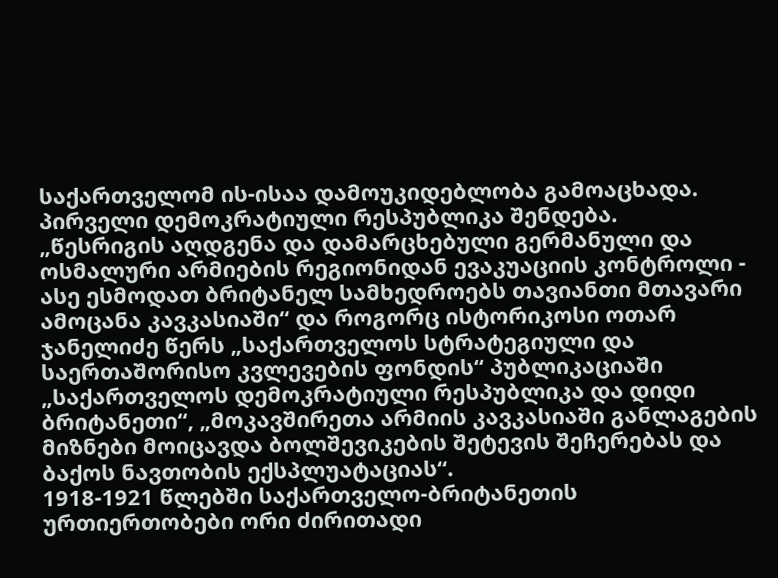საქართველომ ის-ისაა დამოუკიდებლობა გამოაცხადა. პირველი დემოკრატიული რესპუბლიკა შენდება.
„წესრიგის აღდგენა და დამარცხებული გერმანული და ოსმალური არმიების რეგიონიდან ევაკუაციის კონტროლი - ასე ესმოდათ ბრიტანელ სამხედროებს თავიანთი მთავარი ამოცანა კავკასიაში“ და როგორც ისტორიკოსი ოთარ ჯანელიძე წერს „საქართველოს სტრატეგიული და საერთაშორისო კვლევების ფონდის“ პუბლიკაციაში „საქართველოს დემოკრატიული რესპუბლიკა და დიდი ბრიტანეთი“, „მოკავშირეთა არმიის კავკასიაში განლაგების მიზნები მოიცავდა ბოლშევიკების შეტევის შეჩერებას და ბაქოს ნავთობის ექსპლუატაციას“.
1918-1921 წლებში საქართველო-ბრიტანეთის ურთიერთობები ორი ძირითადი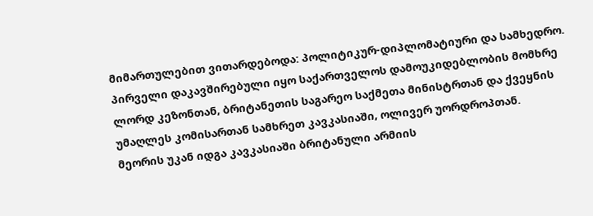მიმართულებით ვითარდებოდა: პოლიტიკურ-დიპლომატიური და სამხედრო.
პირველი დაკავშირებული იყო საქართველოს დამოუკიდებლობის მომხრე ლორდ კეზონთან, ბრიტანეთის საგარეო საქმეთა მინისტრთან და ქვეყნის უმაღლეს კომისართან სამხრეთ კავკასიაში, ოლივერ უორდროპთან.
მეორის უკან იდგა კავკასიაში ბრიტანული არმიის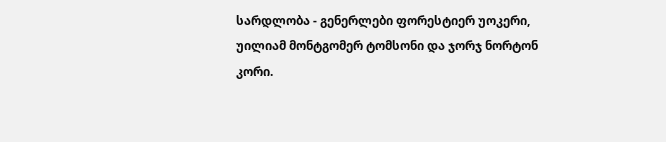სარდლობა - გენერლები ფორესტიერ უოკერი, უილიამ მონტგომერ ტომსონი და ჯორჯ ნორტონ კორი.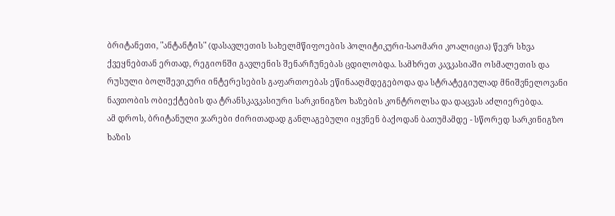ბრიტანეთი, "ანტანტის" (დასავლეთის სახელმწიფოების პოლიტიკური-საომარი კოალიცია) წევრ სხვა ქვეყნებთან ერთად, რეგიონში გავლენის შენარჩუნებას ცდილობდა. სამხრეთ კავკასიაში ოსმალეთის და რუსული ბოლშევიკური ინტერესების გაფართოებას ეწინააღმდეგებოდა და სტრატეგიულად მნიშვნელოვანი ნავთობის ობიექტების და ტრანსკავკასიური სარკინიგზო ხაზების კონტროლსა და დაცვას აძლიერებდა.
ამ დროს, ბრიტანული ჯარები ძირითადად განლაგებული იყვნენ ბაქოდან ბათუმამდე - სწორედ სარკინიგზო ხაზის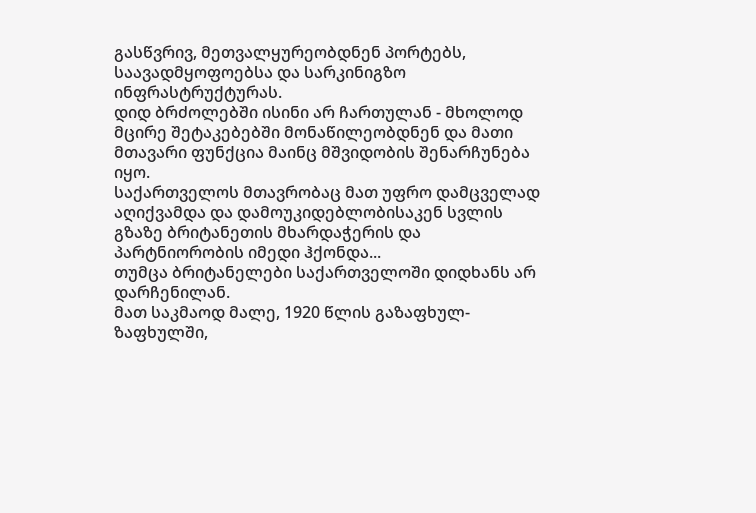გასწვრივ, მეთვალყურეობდნენ პორტებს, საავადმყოფოებსა და სარკინიგზო ინფრასტრუქტურას.
დიდ ბრძოლებში ისინი არ ჩართულან - მხოლოდ მცირე შეტაკებებში მონაწილეობდნენ და მათი მთავარი ფუნქცია მაინც მშვიდობის შენარჩუნება იყო.
საქართველოს მთავრობაც მათ უფრო დამცველად აღიქვამდა და დამოუკიდებლობისაკენ სვლის გზაზე ბრიტანეთის მხარდაჭერის და პარტნიორობის იმედი ჰქონდა...
თუმცა ბრიტანელები საქართველოში დიდხანს არ დარჩენილან.
მათ საკმაოდ მალე, 1920 წლის გაზაფხულ-ზაფხულში,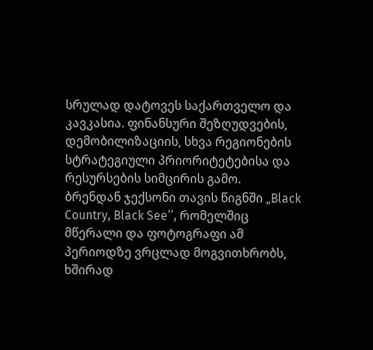სრულად დატოვეს საქართველო და კავკასია. ფინანსური შეზღუდვების, დემობილიზაციის, სხვა რეგიონების სტრატეგიული პრიორიტეტებისა და რესურსების სიმცირის გამო.
ბრენდან ჯექსონი თავის წიგნში „Black Country, Black See’’, რომელშიც მწერალი და ფოტოგრაფი ამ პერიოდზე ვრცლად მოგვითხრობს, ხშირად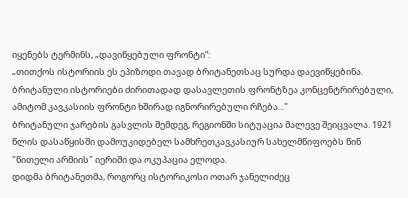იყენებს ტერმინს, „დავიწყებული ფრონტი“:
„თითქოს ისტორიის ეს ეპიზოდი თავად ბრიტანეთსაც სურდა დაევიწყებინა. ბრიტანული ისტორიები ძირითადად დასავლეთის ფრონტზეა კონცენტრირებული, ამიტომ კავკასიის ფრონტი ხშირად იგნორირებული რჩება..."
ბრიტანული ჯარების გასვლის შემდეგ, რეგიონში სიტუაცია მალევე შეიცვალა. 1921 წლის დასაწყისში დამოუკიდებელ სამხრეთკავკასიურ სახელმწიფოებს წინ "წითელი არმიის" იერიში და ოკუპაცია ელოდა.
დიდმა ბრიტანეთმა, როგორც ისტორიკოსი ოთარ ჯანელიძეც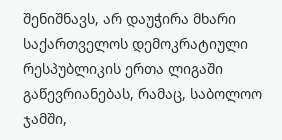შენიშნავს, არ დაუჭირა მხარი საქართველოს დემოკრატიული რესპუბლიკის ერთა ლიგაში გაწევრიანებას, რამაც, საბოლოო ჯამში,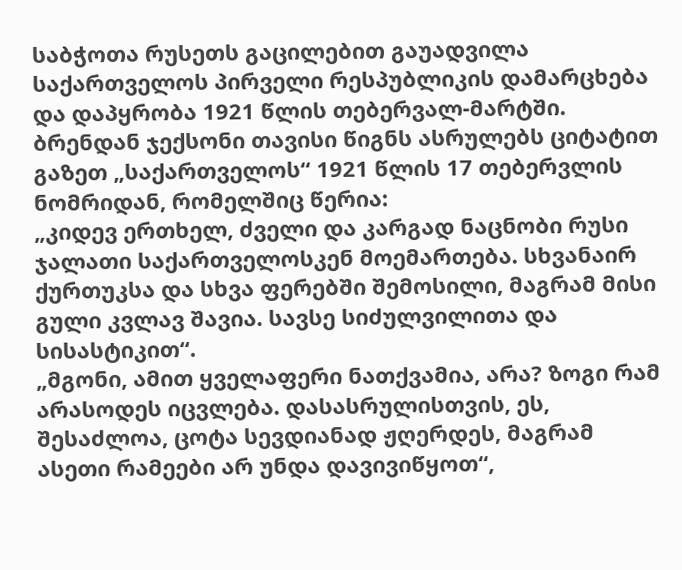საბჭოთა რუსეთს გაცილებით გაუადვილა საქართველოს პირველი რესპუბლიკის დამარცხება და დაპყრობა 1921 წლის თებერვალ-მარტში.
ბრენდან ჯექსონი თავისი წიგნს ასრულებს ციტატით გაზეთ „საქართველოს“ 1921 წლის 17 თებერვლის ნომრიდან, რომელშიც წერია:
„კიდევ ერთხელ, ძველი და კარგად ნაცნობი რუსი ჯალათი საქართველოსკენ მოემართება. სხვანაირ ქურთუკსა და სხვა ფერებში შემოსილი, მაგრამ მისი გული კვლავ შავია. სავსე სიძულვილითა და სისასტიკით“.
„მგონი, ამით ყველაფერი ნათქვამია, არა? ზოგი რამ არასოდეს იცვლება. დასასრულისთვის, ეს, შესაძლოა, ცოტა სევდიანად ჟღერდეს, მაგრამ ასეთი რამეები არ უნდა დავივიწყოთ“,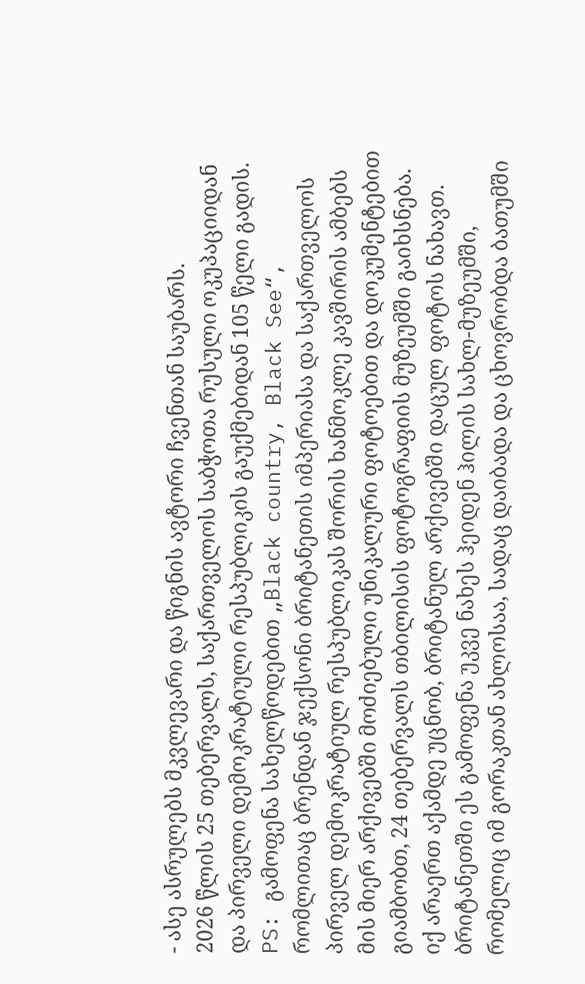- ასე ასრულებს მკვლევარი და წიგნის ავტორი ჩვენთან საუბარს.
2026 წლის 25 თებერვალს, საქართველოს საბჭოთა რუსული ოკუპაციიდან და პირველი დემოკრატიული რესპუბლიკის გაუქმებიდან 105 წელი გადის.
PS: გამოფენა სახელწოდებით „Black country, Black See“, რომლითაც ბრენდან ჯექსონი ბრიტანეთის იმპერიასა და საქართველოს პირველ დემოკრატიულ რესპუბლიკას შორის ხანმოკლე კავშირის ამბებს მის მიერ არქივებში მოძიებული უნიკალური ფოტოებით და დოკუმენტებით გიამბობთ, 24 თებერვალს თბილისის ფოტოგრაფიის მუზეუმში გაიხსნება. იქ არაერთ აქამდე უცნობ, ბრიტანულ არქივებში დაცულ ფოტოს ნახავთ.
ბრიტანეთში ეს გამოფენა უკვე ნახეს ჰეიდენ ჰილის სახლ-მუზეუმში, რომელიც იმ გორაკთან ახლოსაა, სადაც დაიბადა და ცხოვრობდა ბათუმში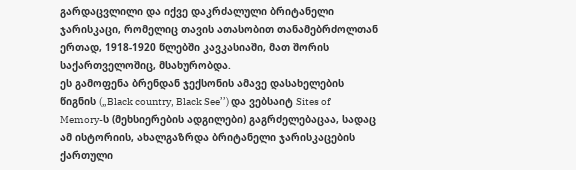გარდაცვლილი და იქვე დაკრძალული ბრიტანელი ჯარისკაცი, რომელიც თავის ათასობით თანამებრძოლთან ერთად, 1918-1920 წლებში კავკასიაში, მათ შორის საქართველოშიც, მსახურობდა.
ეს გამოფენა ბრენდან ჯექსონის ამავე დასახელების წიგნის („Black country, Black See’’) და ვებსაიტ Sites of Memory-ს (მეხსიერების ადგილები) გაგრძელებაცაა, სადაც ამ ისტორიის, ახალგაზრდა ბრიტანელი ჯარისკაცების ქართული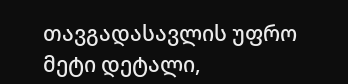თავგადასავლის უფრო მეტი დეტალი,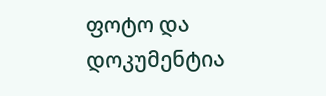ფოტო და დოკუმენტია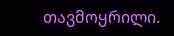თავმოყრილი.